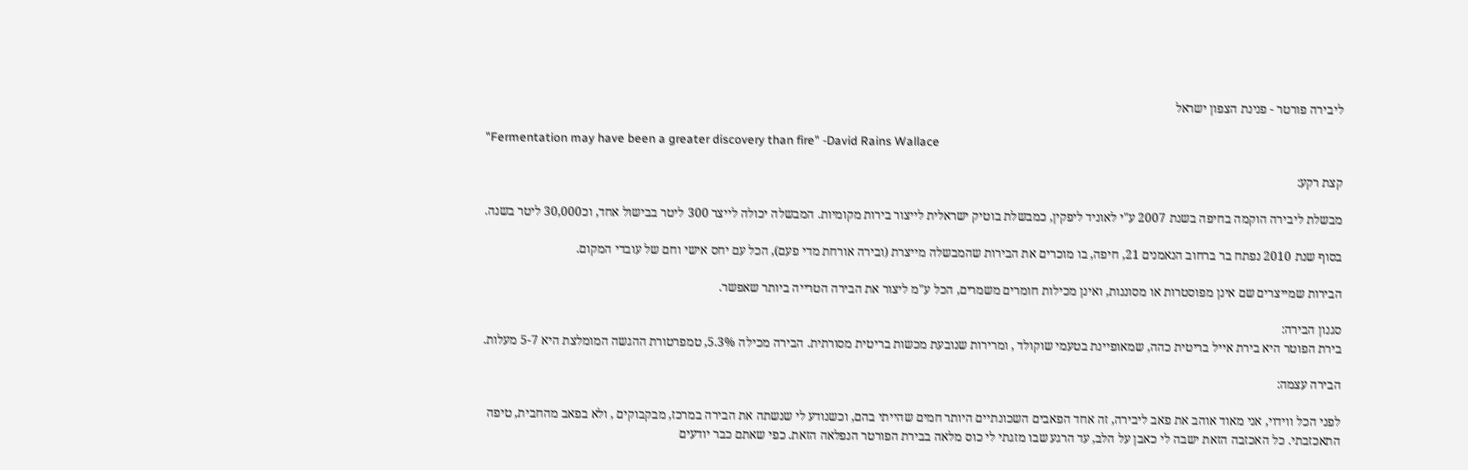ליבירה פורטר - פנינת הצפון ישראל

"Fermentation may have been a greater discovery than fire" -David Rains Wallace

קצת רקע:

מבשלת ליבירה הוקמה בחיפה בשנת 2007 ע"י לאוניד ליפקין, כמבשלת בוטיק ישראלית לייצור בירות מקומיות. המבשלה יכולה לייצר 300 ליטר בבישול אחד, וכ30,000 ליטר בשנה.

בסוף שנת 2010 נפתח בר ברחוב הנאמנים 21, חיפה, בו מוכרים את הבירות שהמבשלה מייצרת (ובירה אורחת מדי פעם), הכל עם יחס אישי וחם של עובדי המקום.

הבירות שמייצרים שם אינן מפוסטרות או מסוננות, ואינן מכילות חומרים משמרים, הכל ע"מ ליצור את הבירה הטרייה ביותר שאפשר.

סגנון הבירה:
בירת הפוטר היא בירת אייל בריטית כהה, שמאופיינת בטעמי שוקולד , ומרירות שנובעת מכשות בריטית מסורתית. הבירה מכילה 5.3%, טמפרטורת ההגשה המומלצת היא 5-7 מעלות.

הבירה עצמה:

לפני הכל ווידוי, אני מאוד אוהב את פאב ליבירה, זה אחד הפאבים השכונתיים היותר חמים שהייתי בהם, וכשנודע לי שנשתה את הבירה במרכז, מבקבוקים , ולא בפאב מהחבית, טיפה התאכזבתי. כל האכזבה הזאת ישבה לי כאבן על הלב, עד הרגע שבו מזגתי לי כוס מלאה בבירת הפורטר הנפלאה הזאת. כפי שאתם כבר יודעים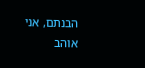הבנתם, אני אוהב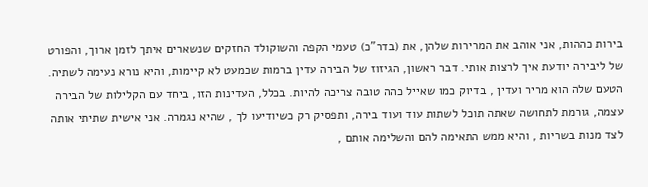בירות כההות, אני אוהב את המרירות שלהן, את (בדר"כ) טעמי הקפה והשוקולד החזקים שנשארים איתך לזמן ארוך, והפורט של ליבירה יודעת איך לרצות אותי. דבר ראשון, הגיזוז של הבירה עדין ברמות שכמעט לא קיימות, והיא נורא נעימה לשתיה. הטעם שלה הוא מריר ועדין , בדיוק כמו שאייל כהה טובה צריכה להיות. בכלל, העדינות הזו, ביחד עם הקלילות של הבירה עצמה, גורמת לתחושה שאתה תוכל לשתות עוד ועוד בירה, ותפסיק רק כשיודיעו לך , שהיא נגמרה. אני אישית שתיתי אותה לצד מנות בשריות , והיא ממש התאימה להם והשלימה אותם ,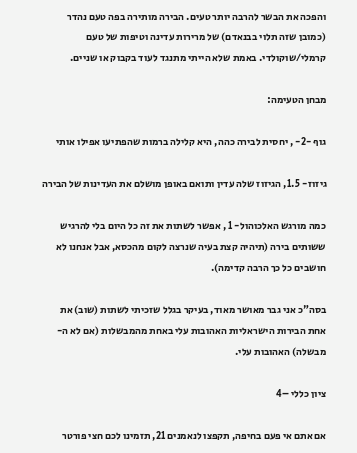והפכה את הבשר להרבה יותר טעים. הבירה מותירה בפה טעם נהדר (כמובן שזה תלוי בבנאדם) של מרירות עדינה וטיפות של טעם קרמלי/שוקולדי. באמת שלא הייתי מתנגד לעוד בקבוק או שניים.

מבחן הטעימה:

גוף -2- , יחסית לבירה כהה, היא קלילה ברמות שהפתיעו אפילו אותי

גיזוז- 1.5, הגיזוז שלה עדין ותואם באופן מושלם את העדינות של הבירה

כמה מורגש האלכוהול- 1 , אפשר לשתות את זה כל היום בלי להרגיש ששותים בירה (תיהיה קצת בעיה שנרצה לקום מהכסא, אבל אנחנו לא חושבים כל כך הרבה קדימה).

בסה"כ אני גבר מאושר מאוד, בעיקר בגלל שזכיתי לשתות (שוב) את אחת הבירות הישראליות האהובות עלי באחת מהמבשלות (אם לא ה-מבשלה) האהובות עלי.

ציון כללי –4

אם אתם אי פעם בחיפה, תקפצו לנאמנים 21, תזמינו לכם חצי פורטר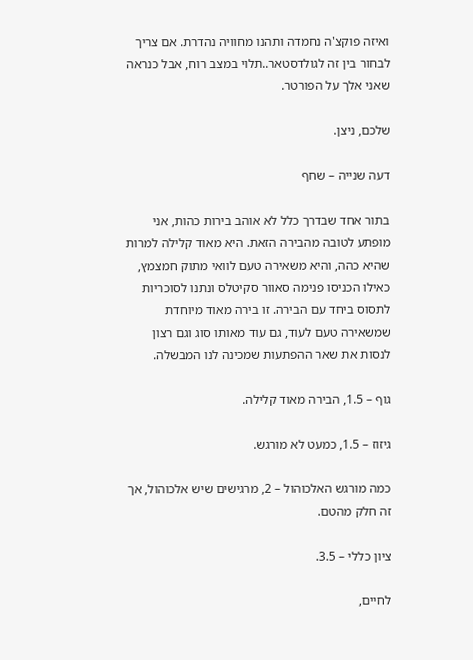ואיזה פוקצ'ה נחמדה ותהנו מחוויה נהדרת. אם צריך לבחור בין זה לגולדסטאר..תלוי במצב רוח, אבל כנראה שאני אלך על הפורטר.

שלכם, ניצן.

דעה שנייה – שחף

בתור אחד שבדרך כלל לא אוהב בירות כהות, אני מופתע לטובה מהבירה הזאת. היא מאוד קלילה למרות שהיא כהה, והיא משאירה טעם לוואי מתוק חמצמץ, כאילו הכניסו פנימה סאוור סקיטלס ונתנו לסוכריות לתסוס ביחד עם הבירה. זו בירה מאוד מיוחדת שמשאירה טעם לעוד, גם עוד מאותו סוג וגם רצון לנסות את שאר ההפתעות שמכינה לנו המבשלה.

גוף – 1.5, הבירה מאוד קלילה.

גיזוז – 1.5, כמעט לא מורגש.

כמה מורגש האלכוהול – 2, מרגישים שיש אלכוהול, אך זה חלק מהטם.

ציון כללי – 3.5.

לחיים,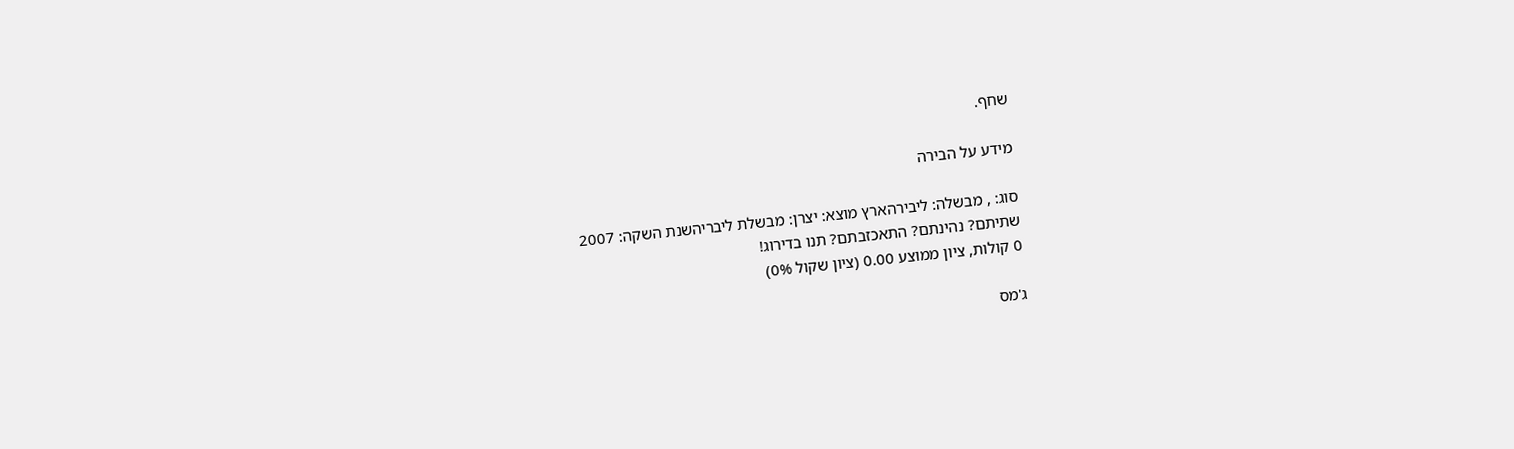שחף.

מידע על הבירה

סוג: , מבשלה: ליבירהארץ מוצא: יצרן: מבשלת ליבריהשנת השקה: 2007
שתיתם? נהינתם? התאכזבתם? תנו בדירוג!
0 קולות, ציון ממוצע 0.00 (ציון שקול 0%)

ג'מס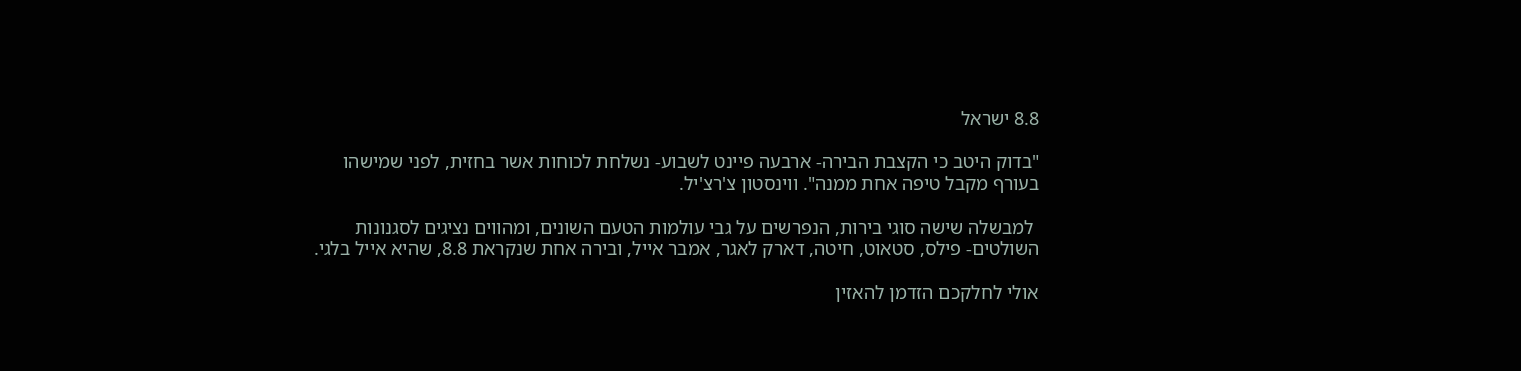8.8 ישראל

"בדוק היטב כי הקצבת הבירה- ארבעה פיינט לשבוע- נשלחת לכוחות אשר בחזית, לפני שמישהו בעורף מקבל טיפה אחת ממנה". ווינסטון צ'רצ'יל.

 למבשלה שישה סוגי בירות, הנפרשים על גבי עולמות הטעם השונים, ומהווים נציגים לסגנונות השולטים- פילס, סטאוט, חיטה, דארק לאגר, אמבר אייל, ובירה אחת שנקראת 8.8, שהיא אייל בלגי.

אולי לחלקכם הזדמן להאזין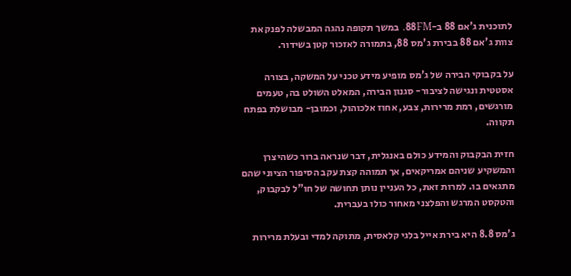לתוכנית ג'אם 88 ב-88FM. במשך תקופה נהגה המבשלה לפנק את צוות ג'אם 88 בבירת ג'מס 88, בתמורה לאזכור קטן בשידור.

על בקבוקי הבירה של ג'מס מופיע מידע טכני על המשקה, בצורה אסטטית ונגישה לציבור- סגנון הבירה, המאלט השולט בה, טעמים מורגשים, רמת מרירות, צבע, אחוז אלכוהול, וכמובן- מבושלת בפתח תקווה.

חזית הבקבוק והמידע כולם באנגלית, דבר שנראה ברור כשהיצרן והמשקיע שניהם אמריקאים, אך תמוהה קצת עקב הסיפור הציוני שהם מתגאים בו. למרות זאת, כל העניין נותן תחושה של חו"ל לבקבוק, והטקסט המרגש והפלצני מאחור כולו בעברית.

ג'מס 8.8 היא בירת אייל בלגי קלאסית, מתוקה למדי ובעלת מרירות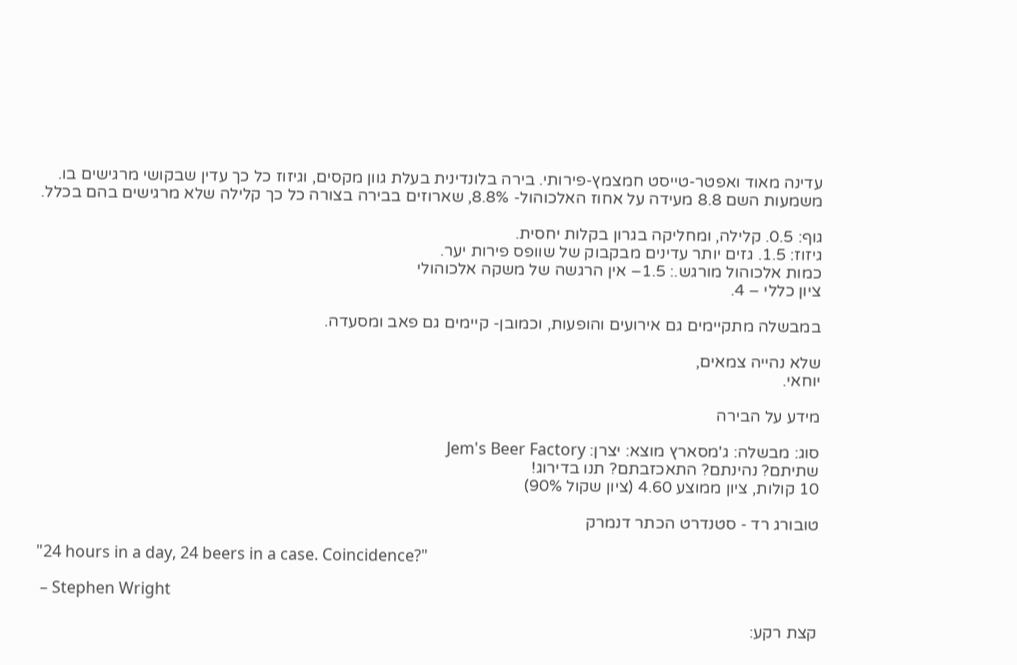עדינה מאוד ואפטר-טייסט חמצמץ-פירותי. בירה בלונדינית בעלת גוון מקסים, וגיזוז כל כך עדין שבקושי מרגישים בו.
משמעות השם 8.8 מעידה על אחוז האלכוהול- 8.8%, שארוזים בבירה בצורה כל כך קלילה שלא מרגישים בהם בכלל.

גוף: 0.5. קלילה, ומחליקה בגרון בקלות יחסית.
גיזוז: 1.5. גזים יותר עדינים מבקבוק של שוופס פירות יער.
כמות אלכוהול מורגש.: 1.5– אין הרגשה של משקה אלכוהולי
ציון כללי – 4.

במבשלה מתקיימים גם אירועים והופעות, וכמובן- קיימים גם פאב ומסעדה.

שלא נהייה צמאים,
יוחאי.

מידע על הבירה

סוג: מבשלה: ג'מסארץ מוצא: יצרן: Jem's Beer Factory
שתיתם? נהינתם? התאכזבתם? תנו בדירוג!
10 קולות, ציון ממוצע 4.60 (ציון שקול 90%)

טובורג רד - סטנדרט הכתר דנמרק

"24 hours in a day, 24 beers in a case. Coincidence?"

 – Stephen Wright

קצת רקע: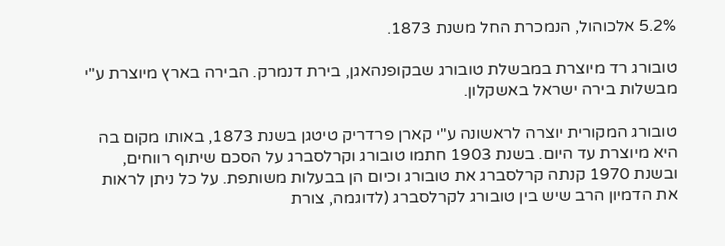5.2% אלכוהול, הנמכרת החל משנת 1873.

טובורג רד מיוצרת במבשלת טובורג שבקופנהאגן, בירת דנמרק. הבירה בארץ מיוצרת ע"י מבשלות בירה ישראל באשקלון.

טובורג המקורית יוצרה לראשונה ע"י קארן פרדריק טיטגן בשנת 1873, באותו מקום בה היא מיוצרת עד היום. בשנת 1903 חתמו טובורג וקרלסברג על הסכם שיתוף רווחים, ובשנת 1970 קנתה קרלסברג את טובורג וכיום הן בבעלות משותפת. על כל ניתן לראות את הדמיון הרב שיש בין טובורג לקרלסברג (לדוגמה, צורת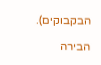הבקבוקים).

הבירה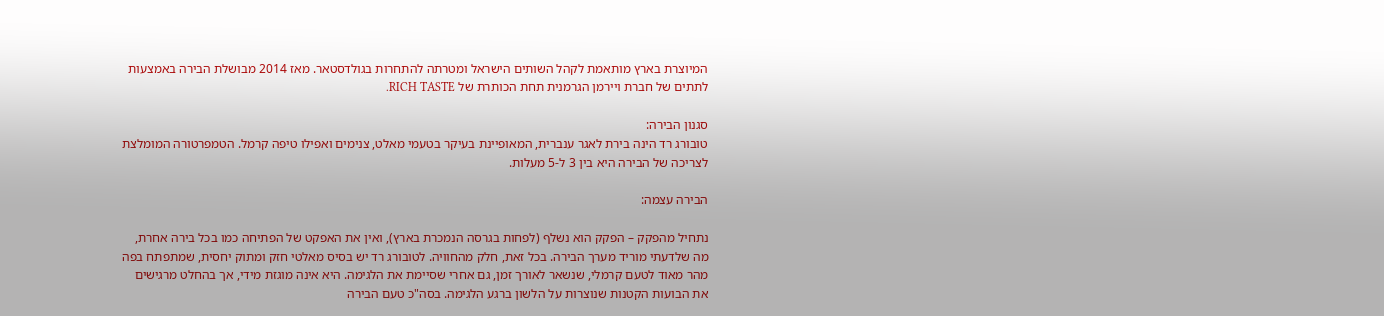המיוצרת בארץ מותאמת לקהל השותים הישראל ומטרתה להתחרות בגולדסטאר. מאז 2014 מבושלת הבירה באמצעות לתתים של חברת ויירמן הגרמנית תחת הכותרת של RICH TASTE.

סגנון הבירה:
טובורג רד הינה בירת לאגר ענברית, המאופיינת בעיקר בטעמי מאלט, צנימים ואפילו טיפה קרמל. הטמפרטורה המומלצת לצריכה של הבירה היא בין 3 ל-5 מעלות.

הבירה עצמה:

נתחיל מהפקק – הפקק הוא נשלף (לפחות בגרסה הנמכרת בארץ), ואין את האפקט של הפתיחה כמו בכל בירה אחרת, מה שלדעתי מוריד מערך הבירה. בכל זאת, חלק מהחוויה. לטובורג רד יש בסיס מאלטי חזק ומתוק יחסית, שמתפתח בפה מהר מאוד לטעם קרמלי, שנשאר לאורך זמן, גם אחרי שסיימת את הלגימה. היא אינה מוגזת מידי, אך בהחלט מרגישים את הבועות הקטנות שנוצרות על הלשון ברגע הלגימה. בסה"כ טעם הבירה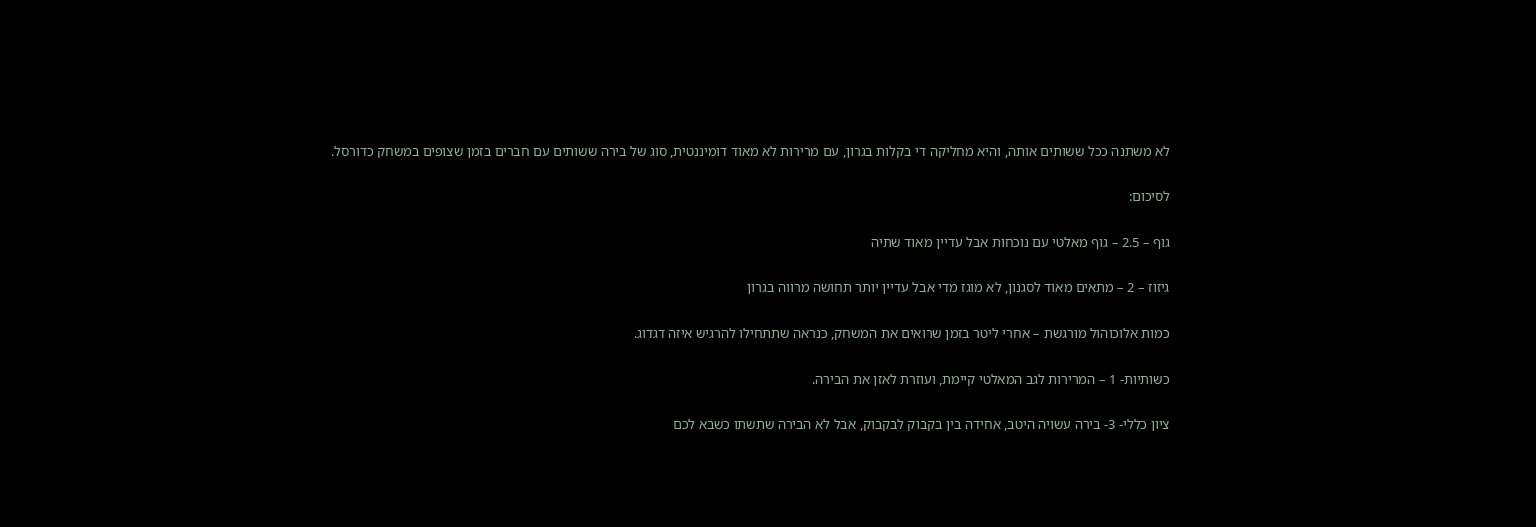לא משתנה ככל ששותים אותה, והיא מחליקה די בקלות בגרון, עם מרירות לא מאוד דומיננטית, סוג של בירה ששותים עם חברים בזמן שצופים במשחק כדורסל.

לסיכום:

גוף – 2.5 – גוף מאלטי עם נוכחות אבל עדיין מאוד שתיה

גיזוז – 2 – מתאים מאוד לסגנון, לא מוגז מדי אבל עדיין יותר תחושה מרווה בגרון

כמות אלוכוהול מורגשת – אחרי ליטר בזמן שרואים את המשחק, כנראה שתתחילו להרגיש איזה דגדוג.

כשותיות- 1 – המרירות לגב המאלטי קיימת, ועוזרת לאזן את הבירה.

ציון כללי- 3- בירה עשויה היטב, אחידה בין בקבוק לבקבוק, אבל לא הבירה שתשתו כשבא לכם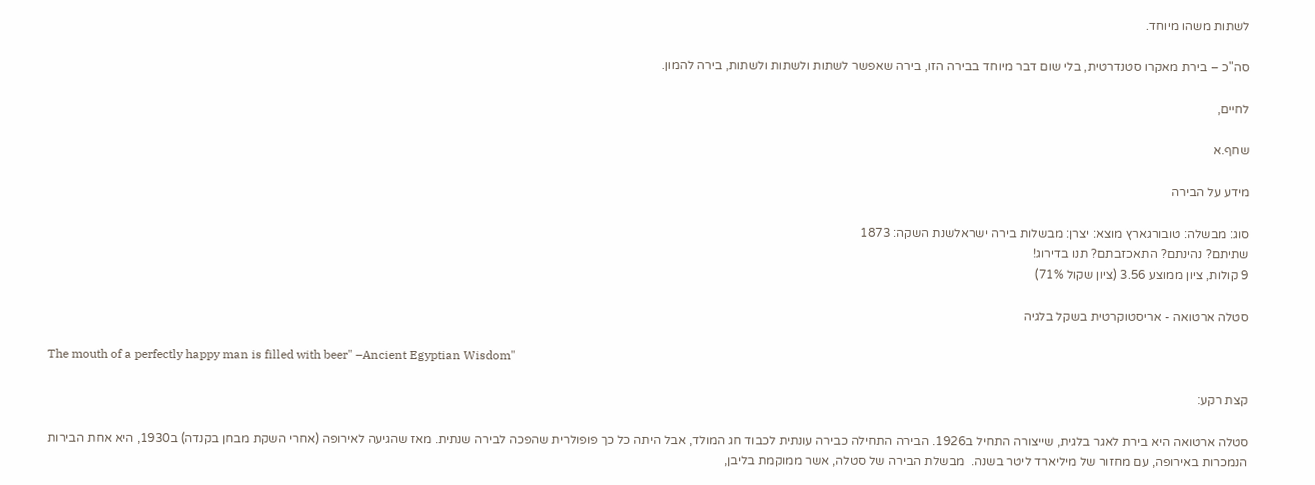לשתות משהו מיוחד.

סה"כ – בירת מאקרו סטנדרטית, בלי שום דבר מיוחד בבירה הזו, בירה שאפשר לשתות ולשתות ולשתות, בירה להמון.

לחיים,

שחף.א

מידע על הבירה

סוג: מבשלה: טובורגארץ מוצא: יצרן: מבשלות בירה ישראלשנת השקה: 1873
שתיתם? נהינתם? התאכזבתם? תנו בדירוג!
9 קולות, ציון ממוצע 3.56 (ציון שקול 71%)

סטלה ארטואה - אריסטוקרטית בשקל בלגיה

The mouth of a perfectly happy man is filled with beer" –Ancient Egyptian Wisdom"

קצת רקע:

סטלה ארטואה היא בירת לאגר בלגית, שייצורה התחיל ב1926. הבירה התחילה כבירה עונתית לכבוד חג המולד, אבל היתה כל כך פופולרית שהפכה לבירה שנתית. מאז שהגיעה לאירופה (אחרי השקת מבחן בקנדה) ב1930, היא אחת הבירות הנמכרות באירופה, עם מחזור של מיליארד ליטר בשנה.  מבשלת הבירה של סטלה, אשר ממוקמת בליבן,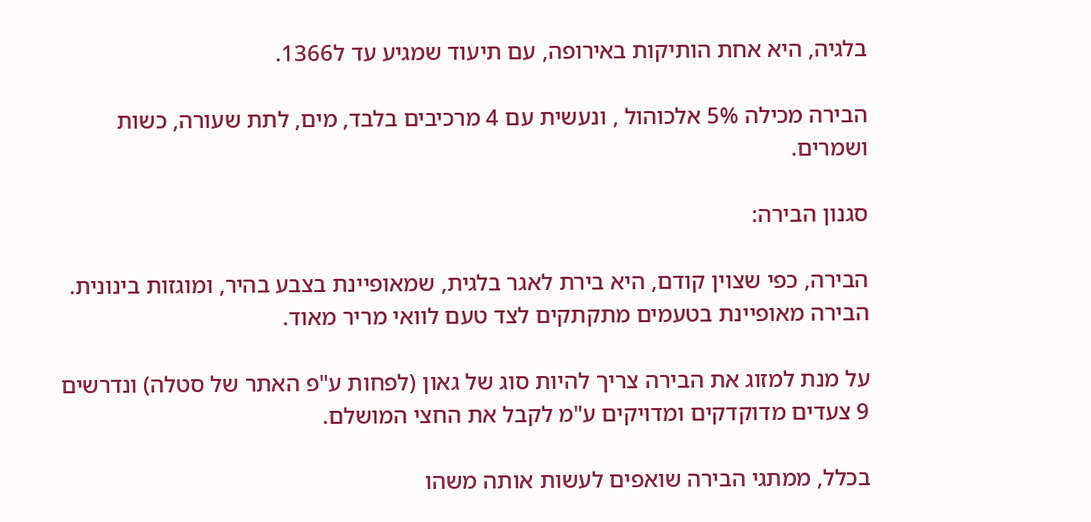בלגיה, היא אחת הותיקות באירופה, עם תיעוד שמגיע עד ל1366.

הבירה מכילה 5% אלכוהול , ונעשית עם 4 מרכיבים בלבד, מים, לתת שעורה, כשות ושמרים.

סגנון הבירה:

הבירה, כפי שצוין קודם, היא בירת לאגר בלגית, שמאופיינת בצבע בהיר, ומוגזות בינונית. הבירה מאופיינת בטעמים מתקתקים לצד טעם לוואי מריר מאוד.

על מנת למזוג את הבירה צריך להיות סוג של גאון (לפחות ע"פ האתר של סטלה) ונדרשים 9 צעדים מדוקדקים ומדויקים ע"מ לקבל את החצי המושלם.

בכלל, ממתגי הבירה שואפים לעשות אותה משהו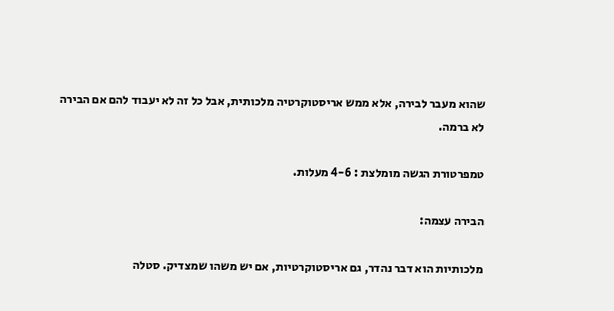שהוא מעבר לבירה, אלא ממש אריסטוקרטיה מלכותית, אבל כל זה לא יעבוד להם אם הבירה לא ברמה.

טמפרטורת הגשה מומלצת : 4-6 מעלות.

הבירה עצמה:

מלכותיות הוא דבר נהדר, גם אריסטוקרטיות, אם יש משהו שמצדיק. סטלה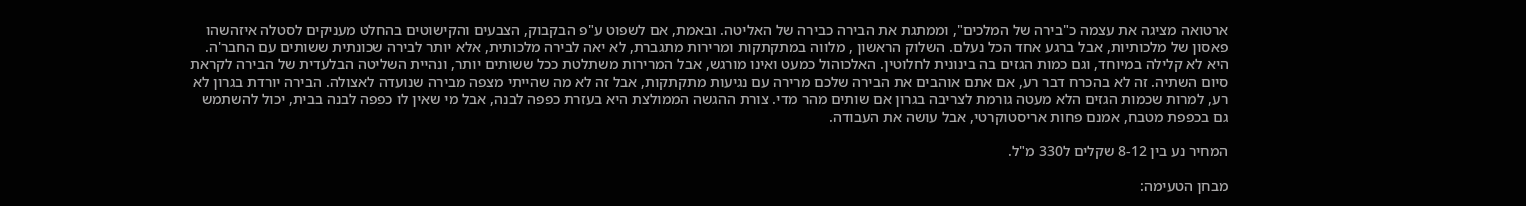ארטואה מציגה את עצמה כ"בירה של המלכים", וממתגת את הבירה כבירה של האליטה. ובאמת, אם לשפוט ע"פ הבקבוק, הצבעים והקישוטים בהחלט מעניקים לסטלה איזהשהו פאסון של מלכותיות, אבל ברגע אחד הכל נעלם. השלוק הראשון , מלווה במתקתקות ומרירות מתגברת, לא יאה לבירה מלכותית, אלא יותר לבירה שכונתית ששותים עם החבר'ה. היא לא קלילה במיוחד, וגם כמות הגזים בה בינונית לחלוטין. האלכוהול כמעט ואינו מורגש, אבל המרירות משתלטת ככל ששותים יותר, ונהיית השליטה הבלעדית של הבירה לקראת סיום השתיה. זה לא בהכרח דבר רע, אם אתם אוהבים את הבירה שלכם מרירה עם נגיעות מתקתקות, אבל זה לא מה שהייתי מצפה מבירה שנועדה לאצולה. הבירה יורדת בגרון לא רע, למרות שכמות הגזים הלא מעטה גורמת לצריבה בגרון אם שותים מהר מדי. צורת ההגשה הממולצת היא בעזרת כפפה לבנה, אבל מי שאין לו כפפה לבנה בבית, יכול להשתמש גם בכפפת מטבח, אמנם פחות אריסטוקרטי, אבל עושה את העבודה.

המחיר נע בין 8-12 שקלים ל330 מ"ל.

מבחן הטעימה: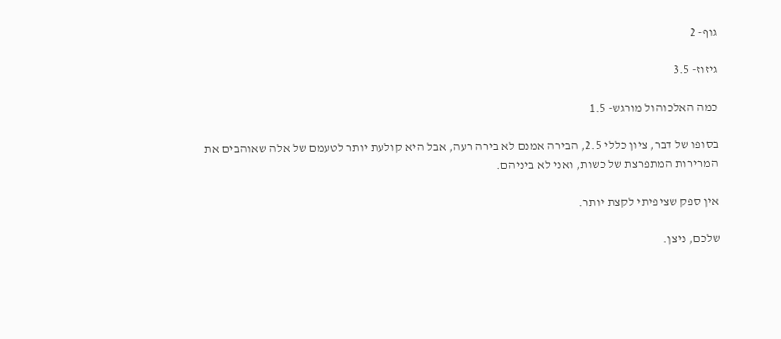גוף- 2

גיזוז- 3.5

כמה האלכוהול מורגש- 1.5

בסופו של דבר, ציון כללי 2.5, הבירה אמנם לא בירה רעה, אבל היא קולעת יותר לטעמם של אלה שאוהבים את המרירות המתפרצת של כשות, ואני לא ביניהם.

אין ספק שציפיתי לקצת יותר.

שלכם, ניצן.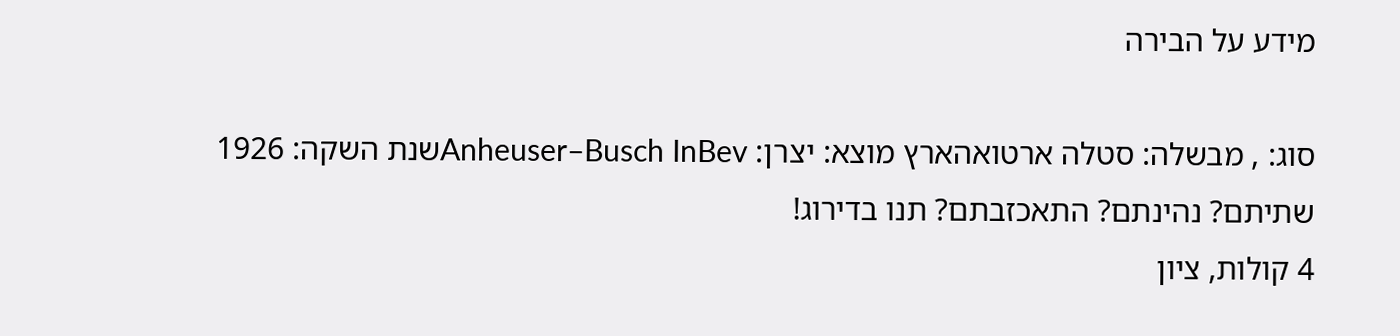מידע על הבירה

סוג: , מבשלה: סטלה ארטואהארץ מוצא: יצרן: Anheuser–Busch InBevשנת השקה: 1926
שתיתם? נהינתם? התאכזבתם? תנו בדירוג!
4 קולות, ציון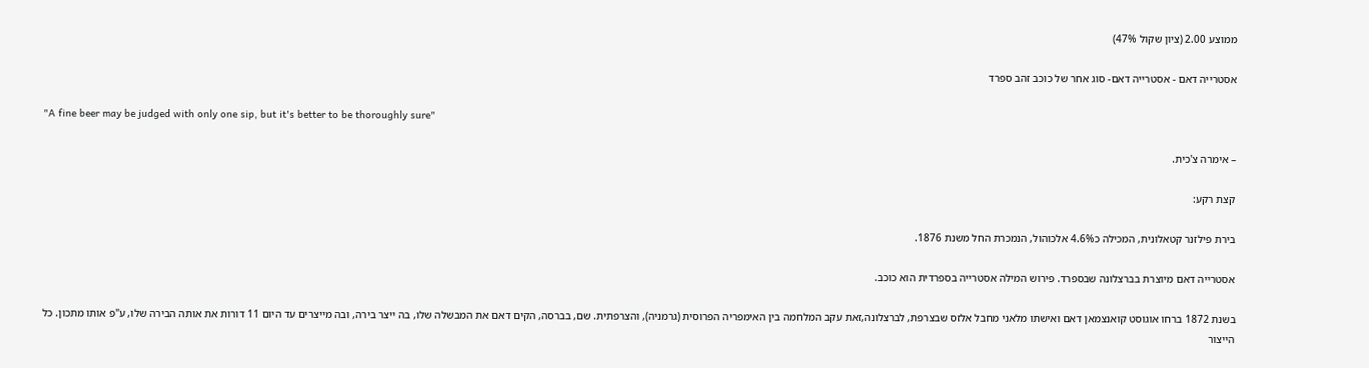ממוצע 2.00 (ציון שקול 47%)

אסטרייה דאם - אסטרייה דאם- סוג אחר של כוכב זהב ספרד

"A fine beer may be judged with only one sip, but it's better to be thoroughly sure"

– אימרה צ'כית.

קצת רקע:

בירת פילזנר קטאלונית, המכילה כ4.6% אלכוהול, הנמכרת החל משנת 1876.

אסטרייה דאם מיוצרת בברצלונה שבספרד. פירוש המילה אסטרייה בספרדית הוא כוכב.

בשנת 1872 ברחו אוגוסט קואנצמאן דאם ואישתו מלאני מחבל אלזס שבצרפת, לברצלונה,זאת עקב המלחמה בין האימפריה הפרוסית (גרמניה), והצרפתית. שם, בברסה, הקים דאם את המבשלה שלו, בה ייצר בירה, ובה מייצרים עד היום 11 דורות את אותה הבירה שלו, ע"פ אותו מתכון. כל הייצור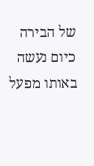של הבירה כיום נעשה באותו מפעל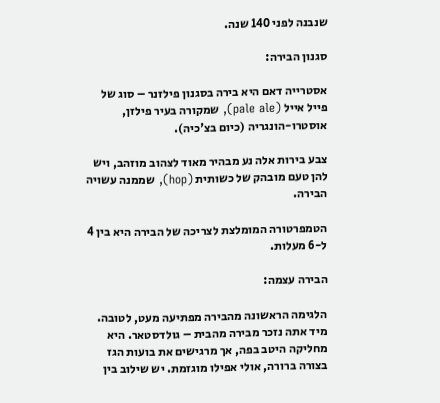שנבנה לפני 140 שנה.

סגנון הבירה:

אסטרייה דאם היא בירה בסגנון פילזנר – סוג של פייל אייל (pale ale), שמקורה בעיר פילזן, אוסטרו-הונגריה (כיום בצ'כיה).

צבע בירות אלה נע מבהיר מאוד לצהוב מוזהב, ויש להן טעם מובהק של כשותית (hop), שממנה עשויה הבירה.

הטמפרטורה המומלצת לצריכה של הבירה היא בין 4 ל-6 מעלות.

הבירה עצמה:

הלגימה הראשונה מהבירה מפתיעה מעט, לטובה. מיד אתה נזכר מבירה מהבית – גולדסטאר. היא מחליקה היטב בפה, אך מרגישים את בועות הגז בצורה ברורה, אולי אפילו מוגזמת. יש שילוב בין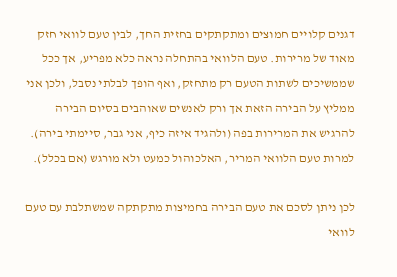דגנים קלויים חמוצים ומתקתקים בחזית החך, לבין טעם לוואי חזק מאוד של מרירות. טעם הלוואי בהתחלה נראה כלא מפריע, אך ככל שממשיכים לשתות הטעם רק מתחזק, ואף הופך לבלתי נסבל, ולכן אני ממליץ על הבירה הזאת אך ורק לאנשים שאוהבים בסיום הבירה להרגיש את המרירות בפה (ולהגיד איזה כיף, אני גבר, סיימתי בירה). למרות טעם הלוואי המריר, האלכוהול כמעט ולא מורגש (אם בכלל).

לכן ניתן לסכם את טעם הבירה בחמיצות מתקתקה שמשתלבת עם טעם לוואי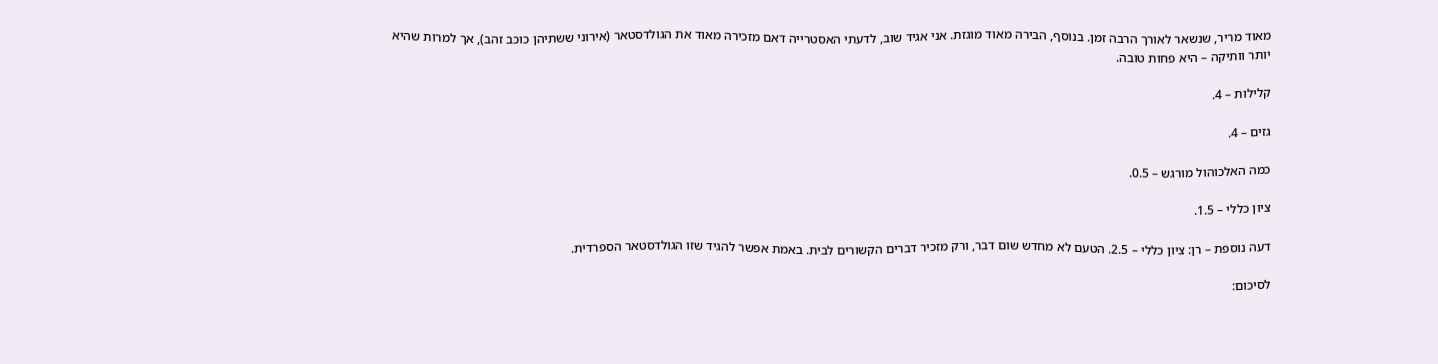מאוד מריר, שנשאר לאורך הרבה זמן. בנוסף, הבירה מאוד מוגזת. אני אגיד שוב, לדעתי האסטרייה דאם מזכירה מאוד את הגולדסטאר (אירוני ששתיהן כוכב זהב), אך למרות שהיא יותר וותיקה – היא פחות טובה.

קלילות – 4.

גזים – 4.

כמה האלכוהול מורגש – 0.5.

ציון כללי – 1.5.

דעה נוספת – רן: ציון כללי – 2.5. הטעם לא מחדש שום דבר, ורק מזכיר דברים הקשורים לבית. באמת אפשר להגיד שזו הגולדסטאר הספרדית.

לסיכום: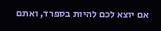אם יוצא לכם להיות בספרד, ואתם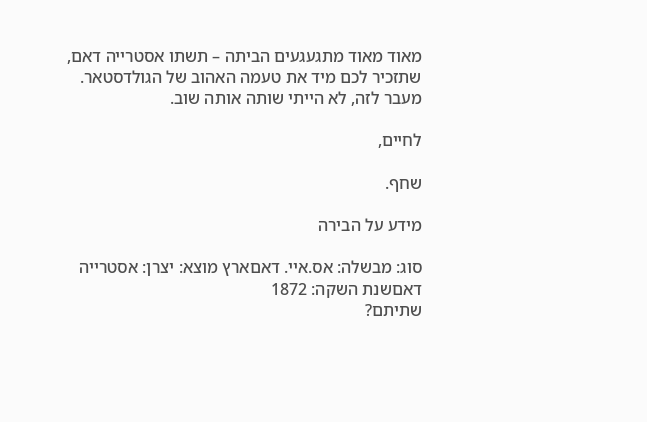מאוד מאוד מתגעגעים הביתה – תשתו אסטרייה דאם, שתזכיר לכם מיד את טעמה האהוב של הגולדסטאר. מעבר לזה, לא הייתי שותה אותה שוב.

לחיים,

שחף.

מידע על הבירה

סוג: מבשלה: אס.איי. דאםארץ מוצא: יצרן: אסטרייה דאםשנת השקה: 1872
שתיתם?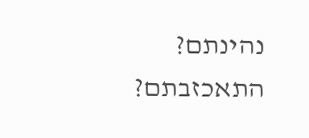נהינתם? התאכזבתם?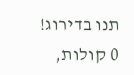תנו בדירוג!
0 קולות,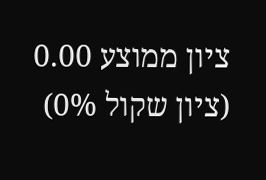ציון ממוצע 0.00 (ציון שקול 0%)